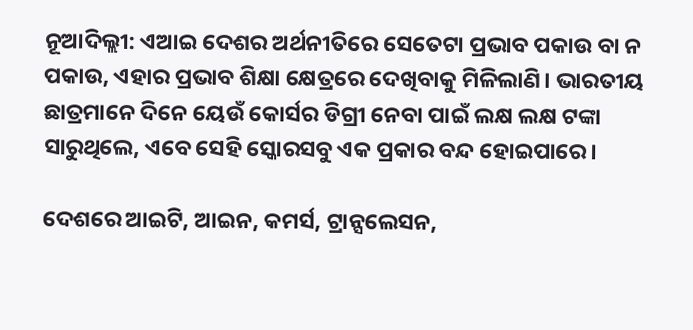ନୂଆଦିଲ୍ଲୀ: ଏଆଇ ଦେଶର ଅର୍ଥନୀତିରେ ସେତେଟା ପ୍ରଭାବ ପକାଉ ବା ନ ପକାଉ, ଏହାର ପ୍ରଭାବ ଶିକ୍ଷା କ୍ଷେତ୍ରରେ ଦେଖିବାକୁ ମିଳିଲାଣି। ଭାରତୀୟ ଛାତ୍ରମାନେ ଦିନେ ୟେଉଁ କୋର୍ସର ଡିଗ୍ରୀ ନେବା ପାଇଁ ଲକ୍ଷ ଲକ୍ଷ ଟଙ୍କା ସାରୁଥିଲେ, ଏବେ ସେହି ସ୍କୋରସବୁ ଏକ ପ୍ରକାର ବନ୍ଦ ହୋଇପାରେ।

ଦେଶରେ ଆଇଟି, ଆଇନ, କମର୍ସ, ଟ୍ରାନ୍ସଲେସନ,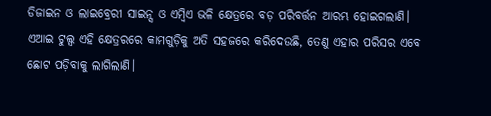ଡିଜାଇନ ଓ ଲାଇବ୍ରେରୀ ସାଇନ୍ସ ଓ ଏମ୍ବିଏ ଭଳି କ୍ଷେତ୍ରରେ ବଡ଼ ପରିବର୍ତ୍ତନ ଆରମ୍ଭ ହୋଇଗଲାଣି। ଏଆଇ ଟୁଲ୍ସ ଏହି କ୍ଷେତ୍ରରରେ କାମଗୁଡ଼ିକୁ ଅତି ସହଜରେ କରିଦେଉଛି, ତେଣୁ ଏହାର ପରିସର ଏବେ ଛୋଟ ପଡ଼ିବାକୁ ଲାଗିଲାଣି।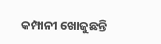କମ୍ପାନୀ ଖୋଜୁଛନ୍ତି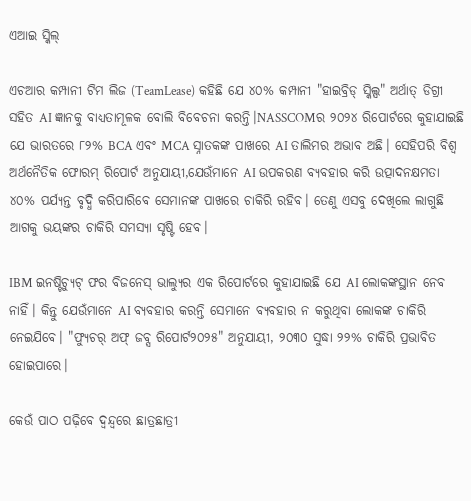ଏଆଇ ସ୍କିଲ୍

ଏଚଆର କମ୍ପାନୀ ଟିମ ଲିଜ (TeamLease) କହିଛି ଯେ ୪୦% କମ୍ପାନୀ "ହାଇବ୍ରିଡ୍ ସ୍କିଲ୍ସ" ଅର୍ଥାତ୍ ଡିଗ୍ରୀ ସହିତ AI ଜ୍ଞାନକୁ ବାଧ୍ୟତାମୂଳକ ବୋଲି ବିବେଚନା କରନ୍ତି।NASSCOMର ୨୦୨୪ ରିପୋର୍ଟରେ କୁହାଯାଇଛି ଯେ ଭାରତରେ ୮୨% BCA ଏବଂ MCA ସ୍ନାତକଙ୍କ ପାଖରେ AI ତାଲିମର ଅଭାବ ଅଛି। ସେହିପରି ବିଶ୍ୱ ଅର୍ଥନୈତିକ ଫୋରମ୍ ରିପୋର୍ଟ ଅନୁଯାୟୀ,ଯେଉଁମାନେ AI ଉପକରଣ ବ୍ୟବହାର କରି ଉତ୍ପାଦନକ୍ଷମତା ୪୦% ପର୍ଯ୍ୟନ୍ତ ବୃଦ୍ଧି କରିପାରିବେ ସେମାନଙ୍କ ପାଖରେ ଚାକିରି ରହିବ। ତେଣୁ ଏସବୁ ଦେଖିଲେ ଲାଗୁଛି ଆଗକୁ ଭୟଙ୍କର ଚାକିରି ସମସ୍ୟା ସୃଷ୍ଟି ହେବ।

IBM ଇନଷ୍ଟିଚ୍ୟୁଟ୍ ଫର ବିଜନେସ୍ ଭାଲ୍ୟୁର ଏକ ରିପୋର୍ଟରେ କୁହାଯାଇଛି ଯେ AI ଲୋକଙ୍କସ୍ଥାନ ନେବ ନାହିଁ। କିନ୍ତୁ ଯେଉଁମାନେ AI ବ୍ୟବହାର କରନ୍ତି ସେମାନେ ବ୍ୟବହାର ନ କରୁଥିବା ଲୋକଙ୍କ ଚାକିରି ନେଇଯିବେ। "ଫ୍ୟୁଚର୍ ଅଫ୍ ଜବ୍ସ ରିପୋର୍ଟ୨୦୨୫" ଅନୁଯାୟୀ, ୨୦୩୦ ସୁଦ୍ଧା ୨୨% ଚାକିରି ପ୍ରଭାବିତ ହୋଇପାରେ।

କେଉଁ ପାଠ ପଢ଼ିବେ ଦ୍ୱନ୍ଦ୍ୱରେ ଛାତ୍ରଛାତ୍ରୀ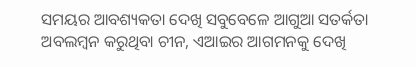ସମୟର ଆବଶ୍ୟକତା ଦେଖି ସବୁବେଳେ ଆଗୁଆ ସତର୍କତା ଅବଲମ୍ବନ କରୁଥିବା ଚୀନ, ଏଆଇର ଆଗମନକୁ ଦେଖି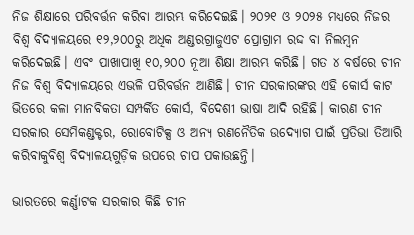ନିଜ ଶିକ୍ଷାରେ ପରିବର୍ତ୍ତନ କରିବା ଆରମ୍ଭ କରିଦେଇଛି। ୨୦୨୧ ଓ ୨୦୨୫ ମଧ୍ୟରେ ନିଜର ବିଶ୍ୱ ବିଦ୍ୟାଳୟରେ ୧୨,୨୦୦ରୁ ଅଧିକ ଅଣ୍ଡରଗ୍ରାଜୁଏଟ ପ୍ରୋଗ୍ରାମ ରଦ୍ଦ ବା ନିଲମ୍ବନ କରିଦେଇଛି। ଏବଂ ପାଖାପାଖି ୧୦,୨୦୦ ନୂଆ ଶିକ୍ଷା ଆରମ୍ଭ କରିଛି। ଗତ ୪ ବର୍ଷରେ ଚୀନ ନିଜ ବିଶ୍ୱ ବିଦ୍ୟାଳୟରେ ଏଭଳି ପରିବର୍ତ୍ତନ ଆଣିଛି। ଚୀନ ସରକାରଙ୍କର ଏହି କୋର୍ସ କାଟ ଭିତରେ କଳା ମାନବିକତା ସମ୍ପର୍କିତ କୋର୍ସ, ବିଦେଶୀ ଭାଷା ଆଦି ରହିଛି। କାରଣ ଚୀନ ସରକାର ସେମିକଣ୍ଡକ୍ଟର, ରୋବୋଟିକ୍ସ ଓ ଅନ୍ୟ ରଣନୈତିକ ଉଦ୍ୟୋଗ ପାଇଁ ପ୍ରତିଭା ତିଆରି କରିବାକୁବିଶ୍ୱ ବିଦ୍ୟାଳୟଗୁଡ଼ିକ ଉପରେ ଚାପ ପକାଉଛନ୍ତି।

ଭାରତରେ କର୍ଣ୍ଣାଟକ ସରକାର କିଛି ଚୀନ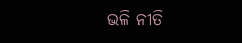ଭଳି ନୀତି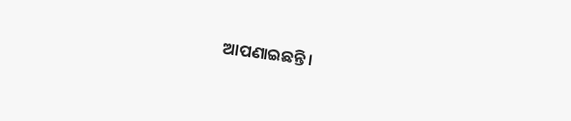ଆପଣାଇଛନ୍ତି।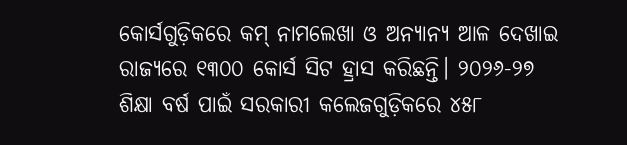କୋର୍ସଗୁଡ଼ିକରେ କମ୍ ନାମଲେଖା ଓ ଅନ୍ୟାନ୍ୟ ଆଳ ଦେଖାଇ ରାଜ୍ୟରେ ୧୩୦୦ କୋର୍ସ ସିଟ ହ୍ରାସ କରିଛନ୍ତି। ୨୦୨୬-୨୭ ଶିକ୍ଷା ବର୍ଷ ପାଇଁ ସରକାରୀ କଲେଜଗୁଡ଼ିକରେ ୪୫୮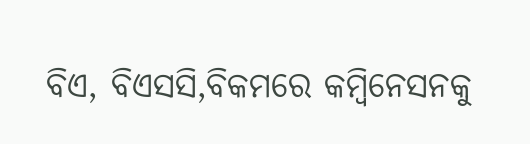ବିଏ, ବିଏସସି,ବିକମରେ କମ୍ବିନେସନକୁ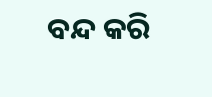ବନ୍ଦ କରି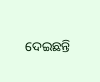ଦେଇଛନ୍ତି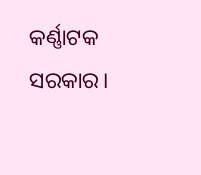କର୍ଣ୍ଣାଟକ ସରକାର।